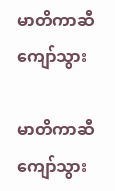မာတိကာဆီ ကျော်သွား

မာတိကာဆီ ကျော်သွား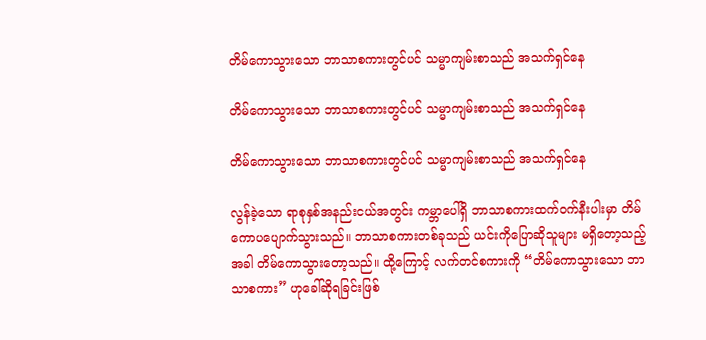တိမ်ကောသွားသော ဘာသာစကားတွင်ပင် သမ္မာကျမ်းစာသည် အသက်ရှင်နေ

တိမ်ကောသွားသော ဘာသာစကားတွင်ပင် သမ္မာကျမ်းစာသည် အသက်ရှင်နေ

တိမ်ကောသွားသော ဘာသာစကားတွင်ပင် သမ္မာကျမ်းစာသည် အသက်ရှင်နေ

လွန်ခဲ့သော ရာစုနှစ်အနည်းငယ်အတွင်း ကမ္ဘာပေါ်ရှိ ဘာသာစကားထက်ဝက်နီးပါးမှာ တိမ်ကောပပျောက်သွားသည်။ ဘာသာစကားတစ်ခုသည် ယင်းကိုပြောဆိုသူများ မရှိတော့သည့်အခါ တိမ်ကောသွားတော့သည်။ ထို့ကြောင့် လက်တင်စကားကို “တိမ်ကောသွားသော ဘာသာစကား” ဟုခေါ်ဆိုရခြင်းဖြစ်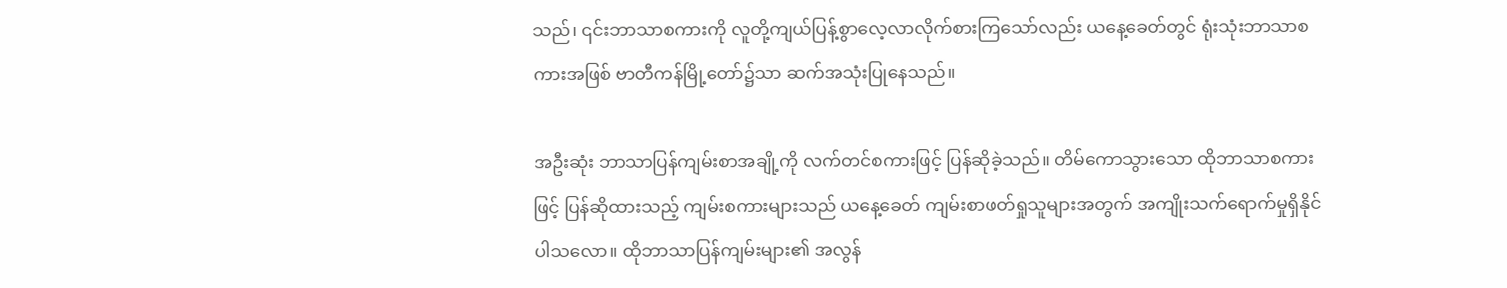သည်၊ ၎င်းဘာသာစကားကို လူတို့ကျယ်ပြန့်စွာလေ့လာလိုက်စားကြသော်လည်း ယနေ့ခေတ်တွင် ရုံးသုံးဘာသာစကားအဖြစ် ဗာတီကန်မြို့တော်၌သာ ဆက်အသုံးပြုနေသည်။

အဦးဆုံး ဘာသာပြန်ကျမ်းစာအချို့ကို လက်တင်စကားဖြင့် ပြန်ဆိုခဲ့သည်။ တိမ်ကောသွားသော ထိုဘာသာစကားဖြင့် ပြန်ဆိုထားသည့် ကျမ်းစကားများသည် ယနေ့ခေတ် ကျမ်းစာဖတ်ရှုသူများအတွက် အကျိုးသက်ရောက်မှုရှိနိုင်ပါသလော။ ထိုဘာသာပြန်ကျမ်းများ၏ အလွန်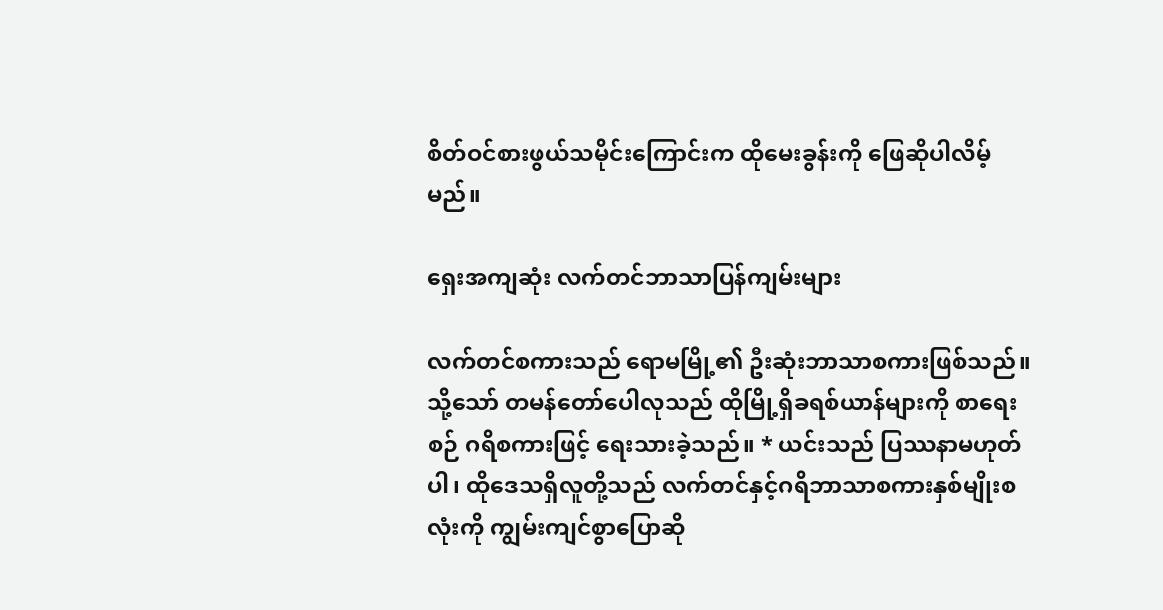စိတ်ဝင်စားဖွယ်သမိုင်းကြောင်းက ထိုမေးခွန်းကို ဖြေဆိုပါလိမ့်မည်။

ရှေးအကျဆုံး လက်တင်ဘာသာပြန်ကျမ်းများ

လက်တင်စကားသည် ရောမမြို့၏ ဦးဆုံးဘာသာစကားဖြစ်သည်။ သို့သော် တမန်တော်ပေါလုသည် ထိုမြို့ရှိခရစ်ယာန်များကို စာရေးစဉ် ဂရိစကားဖြင့် ရေးသားခဲ့သည်။ * ယင်းသည် ပြဿနာမဟုတ်ပါ၊ ထိုဒေသရှိလူတို့သည် လက်တင်နှင့်ဂရိဘာသာစကားနှစ်မျိုးစလုံးကို ကျွမ်းကျင်စွာပြောဆို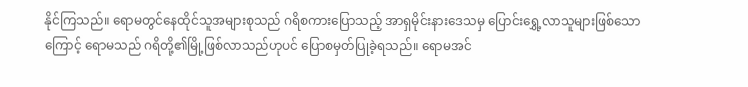နိုင်ကြသည်။ ရောမတွင်နေထိုင်သူအများစုသည် ဂရိစကားပြောသည့် အာရှမိုင်းနားဒေသမှ ပြောင်းရွှေ့လာသူများဖြစ်သောကြောင့် ရောမသည် ဂရိတို့၏မြို့ဖြစ်လာသည်ဟုပင် ပြောစမှတ်ပြုခဲ့ရသည်။ ရောမအင်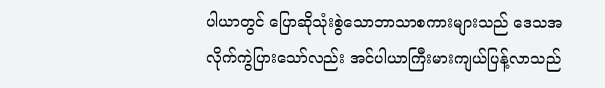ပါယာတွင် ပြောဆိုသုံးစွဲသောဘာသာစကားများသည် ဒေသအလိုက်ကွဲပြားသော်လည်း အင်ပါယာကြီးမားကျယ်ပြန့်လာသည်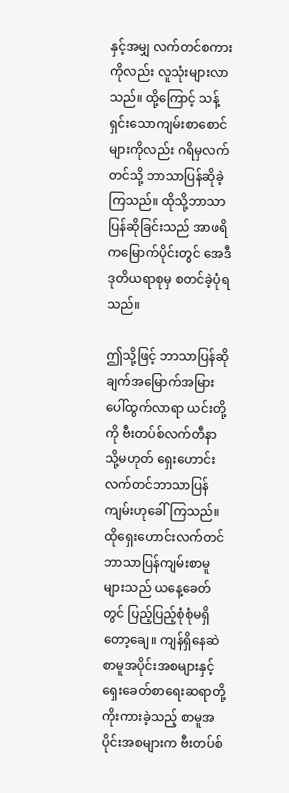နှင့်အမျှ လက်တင်စကားကိုလည်း လူသုံးများလာသည်။ ထို့ကြောင့် သန့်ရှင်းသောကျမ်းစာစောင်များကိုလည်း ဂရိမှလက်တင်သို့ ဘာသာပြန်ဆိုခဲ့ကြသည်။ ထိုသို့ဘာသာပြန်ဆိုခြင်းသည် အာဖရိကမြောက်ပိုင်းတွင် အေဒီဒုတိယရာစုမှ စတင်ခဲ့ပုံရသည်။

ဤသို့ဖြင့် ဘာသာပြန်ဆိုချက်အမြောက်အမြား ပေါ်ထွက်လာရာ ယင်းတို့ကို ဗီးတပ်စ်လက်တီနာ သို့မဟုတ် ရှေးဟောင်းလက်တင်ဘာသာပြန်ကျမ်းဟုခေါ်ကြသည်။ ထိုရှေးဟောင်းလက်တင်ဘာသာပြန်ကျမ်းစာမူများသည် ယနေ့ခေတ်တွင် ပြည့်ပြည့်စုံစုံမရှိတော့ချေ။ ကျန်ရှိနေဆဲစာမူအပိုင်းအစများနှင့် ရှေးခေတ်စာရေးဆရာတို့ကိုးကားခဲ့သည့် စာမူအပိုင်းအစများက ဗီးတပ်စ်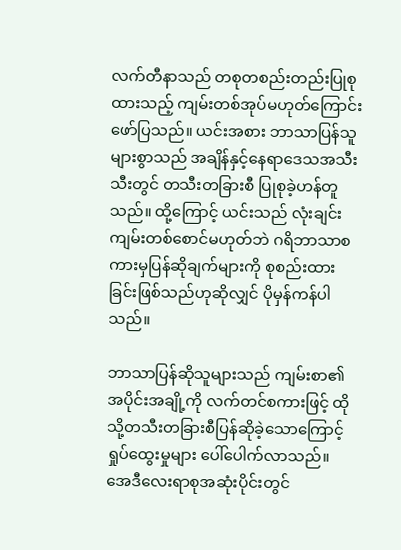လက်တီနာသည် တစုတစည်းတည်းပြုစုထားသည့် ကျမ်းတစ်အုပ်မဟုတ်ကြောင်း ဖော်ပြသည်။ ယင်းအစား ဘာသာပြန်သူများစွာသည် အချိန်နှင့်နေရာဒေသအသီးသီးတွင် တသီးတခြားစီ ပြုစုခဲ့ဟန်တူသည်။ ထို့ကြောင့် ယင်းသည် လုံးချင်းကျမ်းတစ်စောင်မဟုတ်ဘဲ ဂရိဘာသာစကားမှပြန်ဆိုချက်များကို စုစည်းထားခြင်းဖြစ်သည်ဟုဆိုလျှင် ပိုမှန်ကန်ပါသည်။

ဘာသာပြန်ဆိုသူများသည် ကျမ်းစာ၏အပိုင်းအချို့ကို လက်တင်စကားဖြင့် ထိုသို့တသီးတခြားစီပြန်ဆိုခဲ့သောကြောင့် ရှုပ်ထွေးမှုများ ပေါ်ပေါက်လာသည်။ အေဒီလေးရာစုအဆုံးပိုင်းတွင်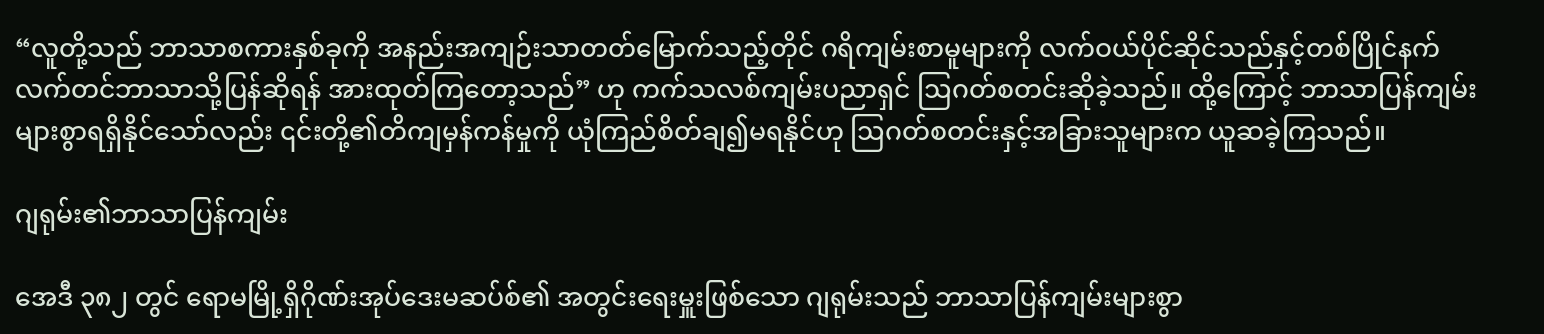“လူတို့သည် ဘာသာစကားနှစ်ခုကို အနည်းအကျဉ်းသာတတ်မြောက်သည့်တိုင် ဂရိကျမ်းစာမူများကို လက်ဝယ်ပိုင်ဆိုင်သည်နှင့်တစ်ပြိုင်နက် လက်တင်ဘာသာသို့ပြန်ဆိုရန် အားထုတ်ကြတော့သည်” ဟု ကက်သလစ်ကျမ်းပညာရှင် ဩဂတ်စတင်းဆိုခဲ့သည်။ ထို့ကြောင့် ဘာသာပြန်ကျမ်းများစွာရရှိနိုင်သော်လည်း ၎င်းတို့၏တိကျမှန်ကန်မှုကို ယုံကြည်စိတ်ချ၍မရနိုင်ဟု ဩဂတ်စတင်းနှင့်အခြားသူများက ယူဆခဲ့ကြသည်။

ဂျရုမ်း၏ဘာသာပြန်ကျမ်း

အေဒီ ၃၈၂ တွင် ရောမမြို့ရှိဂိုဏ်းအုပ်ဒေးမဆပ်စ်၏ အတွင်းရေးမှူးဖြစ်သော ဂျရုမ်းသည် ဘာသာပြန်ကျမ်းများစွာ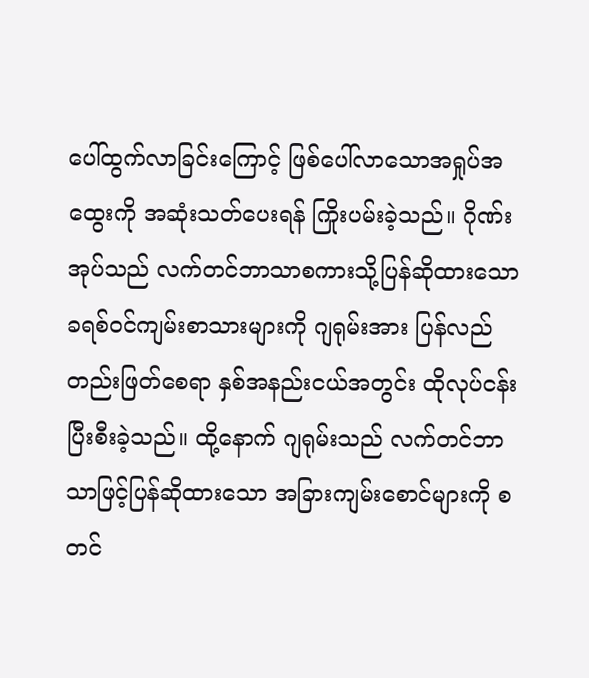ပေါ်ထွက်လာခြင်းကြောင့် ဖြစ်ပေါ်လာသောအရှုပ်အထွေးကို အဆုံးသတ်ပေးရန် ကြိုးပမ်းခဲ့သည်။ ဂိုဏ်းအုပ်သည် လက်တင်ဘာသာစကားသို့ပြန်ဆိုထားသော ခရစ်ဝင်ကျမ်းစာသားများကို ဂျရုမ်းအား ပြန်လည်တည်းဖြတ်စေရာ နှစ်အနည်းငယ်အတွင်း ထိုလုပ်ငန်းပြီးစီးခဲ့သည်။ ထို့နောက် ဂျရုမ်းသည် လက်တင်ဘာသာဖြင့်ပြန်ဆိုထားသော အခြားကျမ်းစောင်များကို စတင်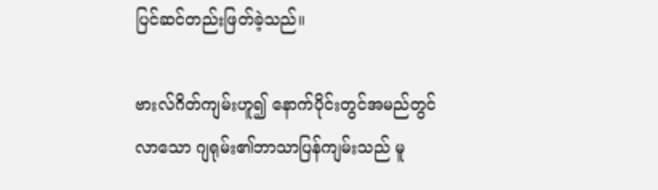ပြင်ဆင်တည်းဖြတ်ခဲ့သည်။

ဗားလ်ဂိတ်ကျမ်းဟူ၍ နောက်ပိုင်းတွင်အမည်တွင်လာသော ဂျရုမ်း၏ဘာသာပြန်ကျမ်းသည် မူ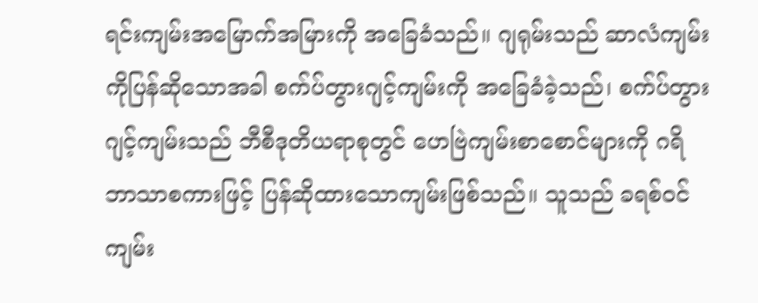ရင်းကျမ်းအမြောက်အမြားကို အခြေခံသည်။ ဂျရုမ်းသည် ဆာလံကျမ်းကိုပြန်ဆိုသောအခါ စက်ပ်တွားဂျင့်ကျမ်းကို အခြေခံခဲ့သည်၊ စက်ပ်တွားဂျင့်ကျမ်းသည် ဘီစီဒုတိယရာစုတွင် ဟေဗြဲကျမ်းစာစောင်များကို ဂရိဘာသာစကားဖြင့် ပြန်ဆိုထားသောကျမ်းဖြစ်သည်။ သူသည် ခရစ်ဝင်ကျမ်း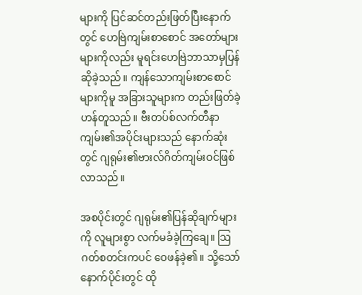များကို ပြင်ဆင်တည်းဖြတ်ပြီးနောက်တွင် ဟေဗြဲကျမ်းစာစောင် အတော်များများကိုလည်း မူရင်းဟေဗြဲဘာသာမှပြန်ဆိုခဲ့သည်။ ကျန်သောကျမ်းစာစောင်များကိုမူ အခြားသူများက တည်းဖြတ်ခဲ့ဟန်တူသည်။ ဗီးတပ်စ်လက်တီနာကျမ်း၏အပိုင်းများသည် နောက်ဆုံးတွင် ဂျရုမ်း၏ဗားလ်ဂိတ်ကျမ်းဝင်ဖြစ်လာသည်။

အစပိုင်းတွင် ဂျရုမ်း၏ပြန်ဆိုချက်များကို လူများစွာ လက်မခံခဲ့ကြချေ။ ဩဂတ်စတင်းကပင် ဝေဖန်ခဲ့၏။ သို့သော် နောက်ပိုင်းတွင် ထို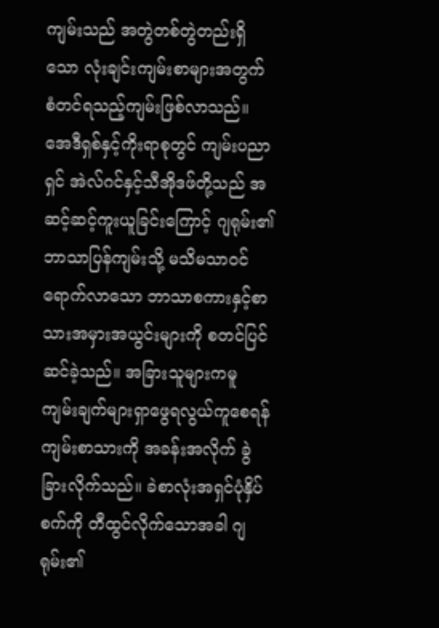ကျမ်းသည် အတွဲတစ်တွဲတည်းရှိသော လုံးချင်းကျမ်းစာများအတွက် စံတင်ရသည့်ကျမ်းဖြစ်လာသည်။ အေဒီရှစ်နှင့်ကိုးရာစုတွင် ကျမ်းပညာရှင် အဲလ်ဂင်နှင့်သီအိုဒဖ်တို့သည် အဆင့်ဆင့်ကူးယူခြင်းကြောင့် ဂျရုမ်း၏ဘာသာပြန်ကျမ်းသို့ မသိမသာဝင်ရောက်လာသော ဘာသာစကားနှင့်စာသားအမှားအယွင်းများကို စတင်ပြင်ဆင်ခဲ့သည်။ အခြားသူများကမူ ကျမ်းချက်များရှာဖွေရလွယ်ကူစေရန် ကျမ်းစာသားကို အခန်းအလိုက် ခွဲခြားလိုက်သည်။ ခဲစာလုံးအရှင်ပုံနှိပ်စက်ကို တီထွင်လိုက်သောအခါ ဂျရုမ်း၏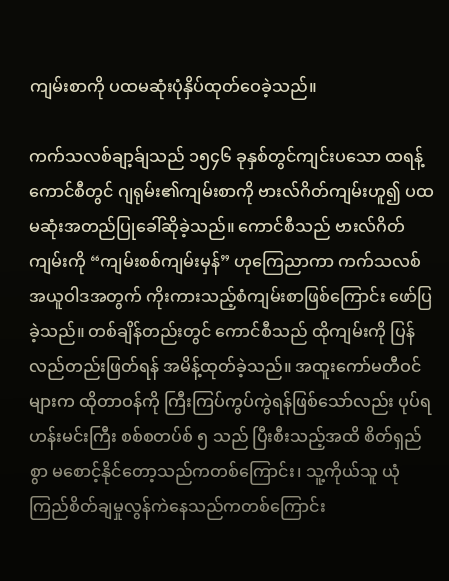ကျမ်းစာကို ပထမဆုံးပုံနှိပ်ထုတ်ဝေခဲ့သည်။

ကက်သလစ်ချာ့ခ်ျသည် ၁၅၄၆ ခုနှစ်တွင်ကျင်းပသော ထရန့်ကောင်စီတွင် ဂျရုမ်း၏ကျမ်းစာကို ဗားလ်ဂိတ်ကျမ်းဟူ၍ ပထမဆုံးအတည်ပြုခေါ်ဆိုခဲ့သည်။ ကောင်စီသည် ဗားလ်ဂိတ်ကျမ်းကို “ကျမ်းစစ်ကျမ်းမှန်” ဟုကြေညာကာ ကက်သလစ်အယူဝါဒအတွက် ကိုးကားသည့်စံကျမ်းစာဖြစ်ကြောင်း ဖော်ပြခဲ့သည်။ တစ်ချိန်တည်းတွင် ကောင်စီသည် ထိုကျမ်းကို ပြန်လည်တည်းဖြတ်ရန် အမိန့်ထုတ်ခဲ့သည်။ အထူးကော်မတီဝင်များက ထိုတာဝန်ကို ကြီးကြပ်ကွပ်ကွဲရန်ဖြစ်သော်လည်း ပုပ်ရဟန်းမင်းကြီး စစ်စတပ်စ် ၅ သည် ပြီးစီးသည့်အထိ စိတ်ရှည်စွာ မစောင့်နိုင်တော့သည်ကတစ်ကြောင်း၊ သူ့ကိုယ်သူ ယုံကြည်စိတ်ချမှုလွန်ကဲနေသည်ကတစ်ကြောင်း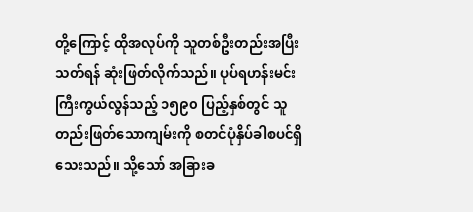တို့ကြောင့် ထိုအလုပ်ကို သူတစ်ဦးတည်းအပြီးသတ်ရန် ဆုံးဖြတ်လိုက်သည်။ ပုပ်ရဟန်းမင်းကြီးကွယ်လွန်သည့် ၁၅၉၀ ပြည့်နှစ်တွင် သူတည်းဖြတ်သောကျမ်းကို စတင်ပုံနှိပ်ခါစပင်ရှိသေးသည်။ သို့သော် အခြားခ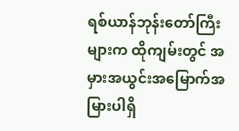ရစ်ယာန်ဘုန်းတော်ကြီးများက ထိုကျမ်းတွင် အမှားအယွင်းအမြောက်အမြားပါရှိ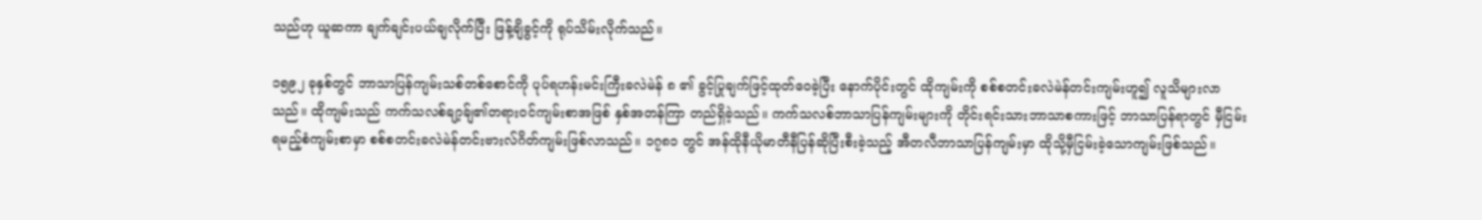သည်ဟု ယူဆကာ ချက်ချင်းပယ်ချလိုက်ပြီး ဖြန့်ချိခွင့်ကို ရုပ်သိမ်းလိုက်သည်။

၁၅၉၂ ခုနှစ်တွင် ဘာသာပြန်ကျမ်းသစ်တစ်စောင်ကို ပုပ်ရဟန်းမင်းကြီးခလဲမဲန် ၈ ၏ ခွင့်ပြုချက်ဖြင့်ထုတ်ဝေခဲ့ပြီး နောက်ပိုင်းတွင် ထိုကျမ်းကို စစ်စတင်းခလဲမဲန်တင်းကျမ်းဟူ၍ လူသိများလာသည်။ ထိုကျမ်းသည် ကက်သလစ်ချာ့ခ်ျ၏တရားဝင်ကျမ်းစာအဖြစ် နှစ်အတန်ကြာ တည်ရှိခဲ့သည်။ ကက်သလစ်ဘာသာပြန်ကျမ်းများကို တိုင်းရင်းသားဘာသာစကားဖြင့် ဘာသာပြန်ရာတွင် မှီငြမ်းရမည့်စံကျမ်းစာမှာ စစ်စတင်းခလဲမဲန်တင်းဗားလ်ဂိတ်ကျမ်းဖြစ်လာသည်။ ၁၇၈၁ တွင် အန်ထိုနီယိုမာတီနီပြန်ဆိုပြီးစီးခဲ့သည့် အီတလီဘာသာပြန်ကျမ်းမှာ ထိုသို့မှီငြမ်းခဲ့သောကျမ်းဖြစ်သည်။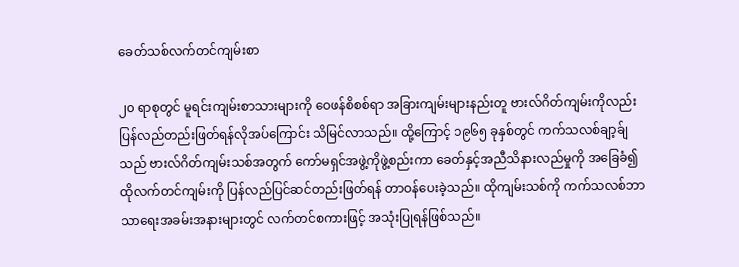ခေတ်သစ်လက်တင်ကျမ်းစာ

၂၀ ရာစုတွင် မူရင်းကျမ်းစာသားများကို ဝေဖန်စိစစ်ရာ အခြားကျမ်းများနည်းတူ ဗားလ်ဂိတ်ကျမ်းကိုလည်း ပြန်လည်တည်းဖြတ်ရန်လိုအပ်ကြောင်း သိမြင်လာသည်။ ထို့ကြောင့် ၁၉၆၅ ခုနှစ်တွင် ကက်သလစ်ချာ့ခ်ျသည် ဗားလ်ဂိတ်ကျမ်းသစ်အတွက် ကော်မရှင်အဖွဲ့ကိုဖွဲ့စည်းကာ ခေတ်နှင့်အညီသိနားလည်မှုကို အခြေခံ၍ ထိုလက်တင်ကျမ်းကို ပြန်လည်ပြင်ဆင်တည်းဖြတ်ရန် တာဝန်ပေးခဲ့သည်။ ထိုကျမ်းသစ်ကို ကက်သလစ်ဘာသာရေးအခမ်းအနားများတွင် လက်တင်စကားဖြင့် အသုံးပြုရန်ဖြစ်သည်။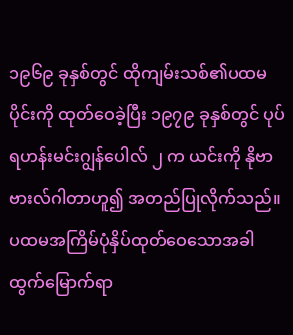၁၉၆၉ ခုနှစ်တွင် ထိုကျမ်းသစ်၏ပထမပိုင်းကို ထုတ်ဝေခဲ့ပြီး ၁၉၇၉ ခုနှစ်တွင် ပုပ်ရဟန်းမင်းဂျွန်ပေါလ် ၂ က ယင်းကို နိုဗာဗားလ်ဂါတာဟူ၍ အတည်ပြုလိုက်သည်။ ပထမအကြိမ်ပုံနှိပ်ထုတ်ဝေသောအခါ ထွက်မြောက်ရာ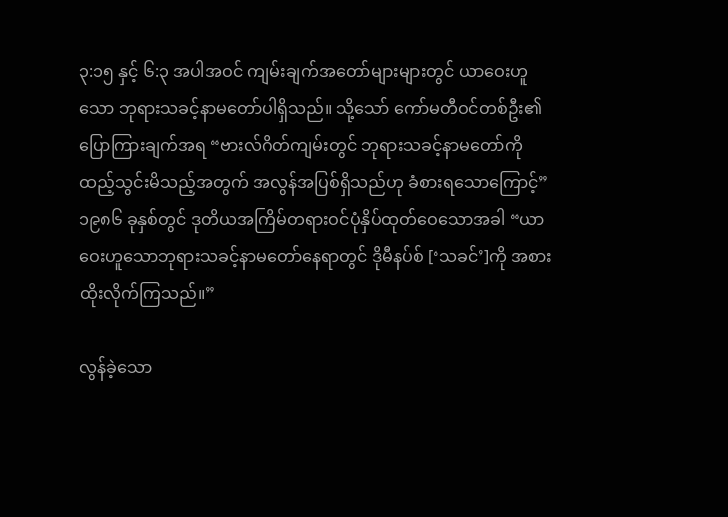၃:၁၅ နှင့် ၆:၃ အပါအဝင် ကျမ်းချက်အတော်များများတွင် ယာဝေးဟူသော ဘုရားသခင့်နာမတော်ပါရှိသည်။ သို့သော် ကော်မတီဝင်တစ်ဦး၏ပြောကြားချက်အရ “ဗားလ်ဂိတ်ကျမ်းတွင် ဘုရားသခင့်နာမတော်ကိုထည့်သွင်းမိသည့်အတွက် အလွန်အပြစ်ရှိသည်ဟု ခံစားရသောကြောင့်” ၁၉၈၆ ခုနှစ်တွင် ဒုတိယအကြိမ်တရားဝင်ပုံနှိပ်ထုတ်ဝေသောအခါ “ယာဝေးဟူသောဘုရားသခင့်နာမတော်နေရာတွင် ဒိုမီနပ်စ် [‘သခင်’]ကို အစားထိုးလိုက်ကြသည်။”

လွန်ခဲ့သော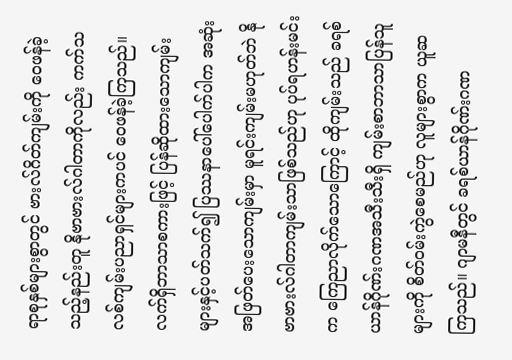ရာစုနှစ်များစွာတွင် ဗားလ်ဂိတ်ကျမ်းကို ဝေဖန်ခဲ့သည့်နည်းတူ နိုဗာဗားလ်ဂါတာကိုလည်း ကက်သလစ်ကျမ်းပညာရှင်များကပင် ဝေဖန်ခဲ့ကြသည်။ လက်ရှိဘာသာစကားဖြင့် ပြန်ဆိုထားသောကျမ်းများနှင့်ပတ်သက်၍ ပြဿနာပေါ်ပေါက်ပါက အဆုံးအဖြတ်ပေးသောကျမ်းမှာ မူရင်းကျမ်းမဟုတ်ဘဲ နိုဗာဗားလ်ဂါတာကျမ်းသာဖြစ်သည်ဟု ပုပ်ရဟန်းမင်းက ကြေညာလိုက်သောကြောင့် ထိုကျမ်းသည် ခရစ်ယာန်ဂိုဏ်းဂဏအသီးသီးရှိ ကျမ်းစာဘာသာပြန်သူများကို စိတ်ဝမ်းကွဲစေမည်ဟု လူများစွာက ယူဆကြသည်။ ဂျာမနီတွင် ခရစ်ယာန်ဂိုဏ်းဂဏ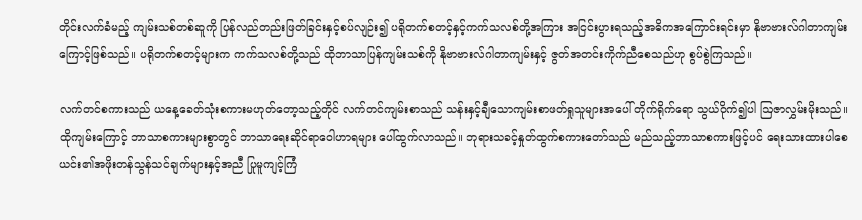တိုင်းလက်ခံမည့် ကျမ်းသစ်တစ်ဆူကို ပြန်လည်တည်းဖြတ်ခြင်းနှင့်စပ်လျဉ်း၍ ပရိုတက်စတင့်နှင့်ကက်သလစ်တို့အကြား အငြင်းပွားရသည့်အဓိကအကြောင်းရင်းမှာ နိုဗာဗားလ်ဂါတာကျမ်းကြောင့်ဖြစ်သည်။ ပရိုတက်စတင့်များက ကက်သလစ်တို့သည် ထိုဘာသာပြန်ကျမ်းသစ်ကို နိုဗာဗားလ်ဂါတာကျမ်းနှင့် ဇွတ်အတင်းကိုက်ညီစေသည်ဟု စွပ်စွဲကြသည်။

လက်တင်စကားသည် ယနေ့ခေတ်သုံးစကားမဟုတ်တော့သည့်တိုင် လက်တင်ကျမ်းစာသည် သန်းနှင့်ချီသောကျမ်းစာဖတ်ရှုသူများအပေါ် တိုက်ရိုက်ရော သွယ်ဝိုက်၍ပါ ဩဇာလွှမ်းမိုးသည်။ ထိုကျမ်းကြောင့် ဘာသာစကားများစွာတွင် ဘာသာရေးဆိုင်ရာဝေါဟာရများ ပေါ်ထွက်လာသည်။ ဘုရားသခင့်နှုတ်ထွက်စကားတော်သည် မည်သည့်ဘာသာစကားဖြင့်ပင် ရေးသားထားပါစေ ယင်း၏အဖိုးတန်သွန်သင်ချက်များနှင့်အညီ ပြုမူကျင့်ကြံ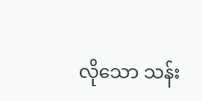လိုသော သန်း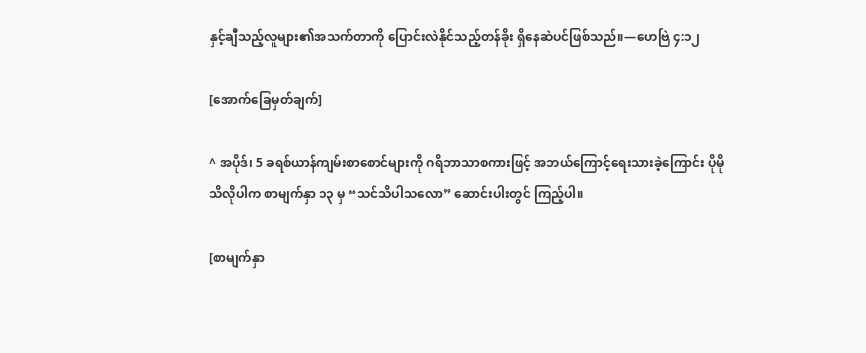နှင့်ချီသည့်လူများ၏အသက်တာကို ပြောင်းလဲနိုင်သည့်တန်ခိုး ရှိနေဆဲပင်ဖြစ်သည်။—ဟေဗြဲ ၄:၁၂

[အောက်ခြေမှတ်ချက်]

^ အပိုဒ်၊ 5 ခရစ်ယာန်ကျမ်းစာစောင်များကို ဂရိဘာသာစကားဖြင့် အဘယ်ကြောင့်ရေးသားခဲ့ကြောင်း ပိုမိုသိလိုပါက စာမျက်နှာ ၁၃ မှ “သင်သိပါသလော” ဆောင်းပါးတွင် ကြည့်ပါ။

[စာမျက်နှာ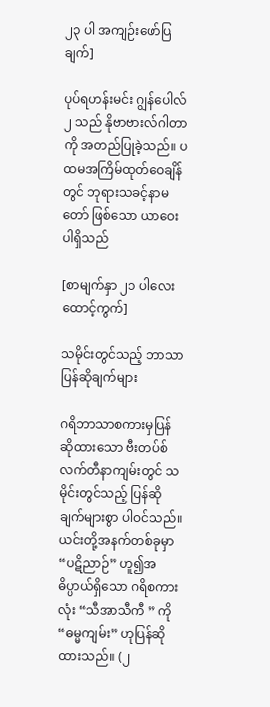၂၃ ပါ အကျဉ်းဖော်ပြချက်]

ပုပ်ရဟန်းမင်း ဂျွန်ပေါလ် ၂ သည် နိုဗာဗားလ်ဂါတာကို အတည်ပြုခဲ့သည်။ ပထမအကြိမ်ထုတ်ဝေချိန်တွင် ဘုရားသခင့်နာမတော် ဖြစ်သော ယာဝေး ပါရှိသည်

[စာမျက်နှာ ၂၁ ပါလေးထောင့်ကွက်]

သမိုင်းတွင်သည့် ဘာသာပြန်ဆိုချက်များ

ဂရိဘာသာစကားမှပြန်ဆိုထားသော ဗီးတပ်စ်လက်တီနာကျမ်းတွင် သမိုင်းတွင်သည့် ပြန်ဆိုချက်များစွာ ပါဝင်သည်။ ယင်းတို့အနက်တစ်ခုမှာ “ပဋိညာဉ်” ဟူ၍အဓိပ္ပာယ်ရှိသော ဂရိစကားလုံး “သီအာသီကီ ” ကို “ဓမ္မကျမ်း” ဟုပြန်ဆိုထားသည်။ (၂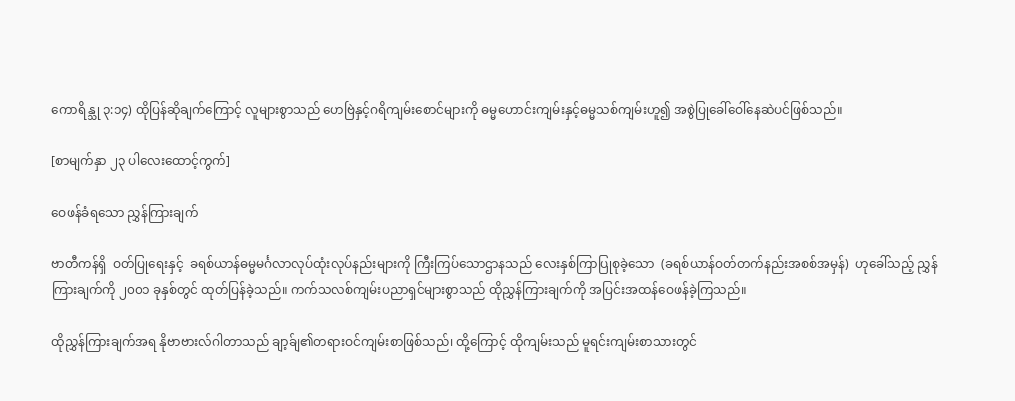ကောရိန္သု ၃:၁၄) ထိုပြန်ဆိုချက်ကြောင့် လူများစွာသည် ဟေဗြဲနှင့်ဂရိကျမ်းစောင်များကို ဓမ္မဟောင်းကျမ်းနှင့်ဓမ္မသစ်ကျမ်းဟူ၍ အစွဲပြုခေါ်ဝေါ်နေဆဲပင်ဖြစ်သည်။

[စာမျက်နှာ ၂၃ ပါလေးထောင့်ကွက်]

ဝေဖန်ခံရသော ညွှန်ကြားချက်

ဗာတီကန်ရှိ  ဝတ်ပြုရေးနှင့်  ခရစ်ယာန်ဓမ္မမင်္ဂလာလုပ်ထုံးလုပ်နည်းများကို ကြီးကြပ်သောဌာနသည် လေးနှစ်ကြာပြုစုခဲ့သော  (ခရစ်ယာန်ဝတ်တက်နည်းအစစ်အမှန်)  ဟုခေါ်သည့် ညွှန်ကြားချက်ကို ၂၀၀၁ ခုနှစ်တွင် ထုတ်ပြန်ခဲ့သည်။ ကက်သလစ်ကျမ်းပညာရှင်များစွာသည် ထိုညွှန်ကြားချက်ကို အပြင်းအထန်ဝေဖန်ခဲ့ကြသည်။

ထိုညွှန်ကြားချက်အရ နိုဗာဗားလ်ဂါတာသည် ချာ့ခ်ျ၏တရားဝင်ကျမ်းစာဖြစ်သည်၊ ထို့ကြောင့် ထိုကျမ်းသည် မူရင်းကျမ်းစာသားတွင်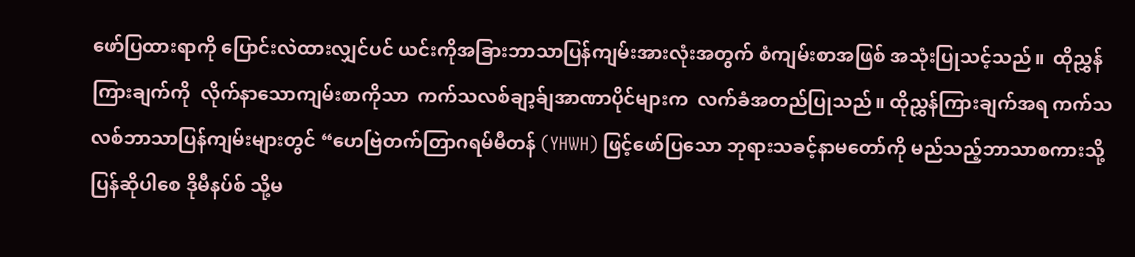ဖော်ပြထားရာကို ပြောင်းလဲထားလျှင်ပင် ယင်းကိုအခြားဘာသာပြန်ကျမ်းအားလုံးအတွက် စံကျမ်းစာအဖြစ် အသုံးပြုသင့်သည်။  ထိုညွှန်ကြားချက်ကို  လိုက်နာသောကျမ်းစာကိုသာ  ကက်သလစ်ချာ့ခ်ျအာဏာပိုင်များက  လက်ခံအတည်ပြုသည်။ ထိုညွှန်ကြားချက်အရ ကက်သလစ်ဘာသာပြန်ကျမ်းများတွင် “ဟေဗြဲတက်တြာဂရမ်မီတန် (YHWH) ဖြင့်ဖော်ပြသော ဘုရားသခင့်နာမတော်ကို မည်သည့်ဘာသာစကားသို့ပြန်ဆိုပါစေ ဒိုမီနပ်စ် သို့မ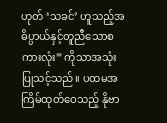ဟုတ် ‘သခင်’ ဟူသည့်အဓိပ္ပာယ်နှင့်တူညီသောစကားလုံး” ကိုသာအသုံးပြုသင့်သည်။ ပထမအကြိမ်ထုတ်ဝေသည့် နိုဗာ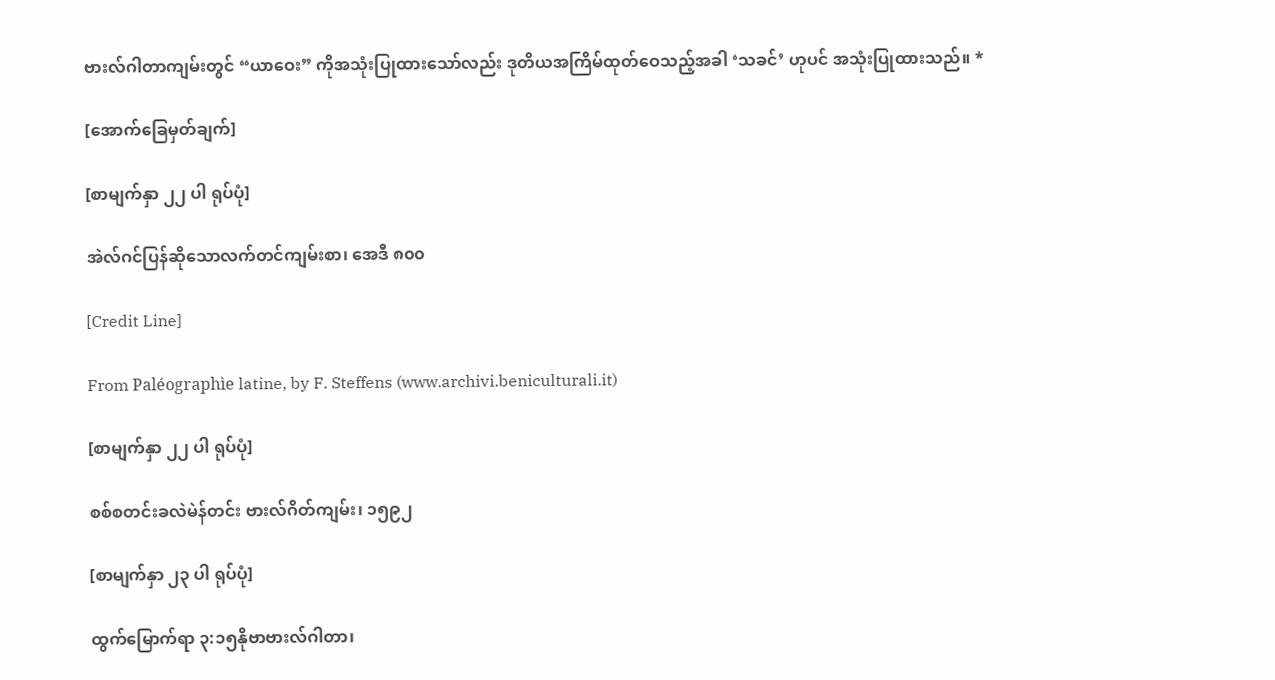ဗားလ်ဂါတာကျမ်းတွင် “ယာဝေး” ကိုအသုံးပြုထားသော်လည်း ဒုတိယအကြိမ်ထုတ်ဝေသည့်အခါ ‘သခင်’ ဟုပင် အသုံးပြုထားသည်။ *

[အောက်ခြေမှတ်ချက်]

[စာမျက်နှာ ၂၂ ပါ ရုပ်ပုံ]

အဲလ်ဂင်ပြန်ဆိုသောလက်တင်ကျမ်းစာ၊ အေဒီ ၈၀၀

[Credit Line]

From Paléographìe latine, by F. Steffens (www.archivi.beniculturali.it)

[စာမျက်နှာ ၂၂ ပါ ရုပ်ပုံ]

စစ်စတင်းခလဲမဲန်တင်း ဗားလ်ဂိတ်ကျမ်း၊ ၁၅၉၂

[စာမျက်နှာ ၂၃ ပါ ရုပ်ပုံ]

ထွက်မြောက်ရာ ၃:၁၅နိုဗာဗားလ်ဂါတာ၊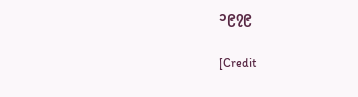၁၉၇၉

[Credit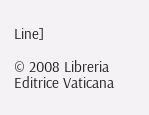Line]

© 2008 Libreria Editrice Vaticana